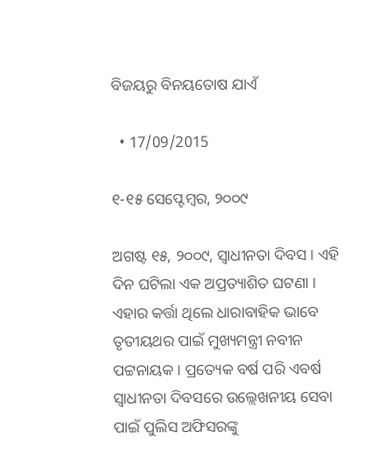ବିଜୟରୁ ବିନୟତୋଷ ଯାଏଁ

  • 17/09/2015

୧-୧୫ ସେପ୍ଟେମ୍ବର, ୨୦୦୯

ଅଗଷ୍ଟ ୧୫, ୨୦୦୯, ସ୍ୱାଧୀନତା ଦିବସ । ଏହି ଦିନ ଘଟିଲା ଏକ ଅପ୍ରତ୍ୟାଶିତ ଘଟଣା । ଏହାର କର୍ତ୍ତା ଥିଲେ ଧାରାବାହିକ ଭାବେ ତୃତୀୟଥର ପାଇଁ ମୁଖ୍ୟମନ୍ତ୍ରୀ ନବୀନ ପଟ୍ଟନାୟକ । ପ୍ରତ୍ୟେକ ବର୍ଷ ପରି ଏବର୍ଷ ସ୍ୱାଧୀନତା ଦିବସରେ ଉଲ୍ଲେଖନୀୟ ସେବା ପାଇଁ ପୁଲିସ ଅଫିସରଙ୍କୁ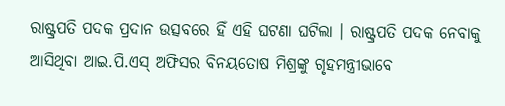ରାଷ୍ଟ୍ରପତି ପଦକ ପ୍ରଦାନ ଉତ୍ସବରେ ହିଁ ଏହି ଘଟଣା ଘଟିଲା । ରାଷ୍ଟ୍ରପତି ପଦକ ନେବାକୁ ଆସିଥିବା ଆଇ.ପି.ଏସ୍ ଅଫିସର ବିନୟତୋଷ ମିଶ୍ରଙ୍କୁ ଗୃହମନ୍ତ୍ରୀଭାବେ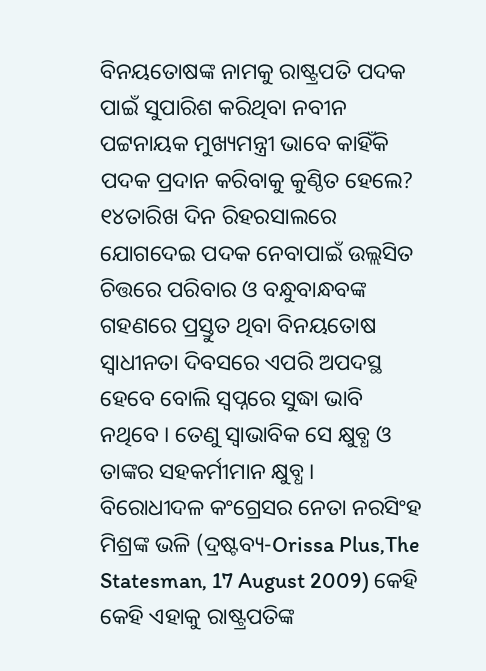ବିନୟତୋଷଙ୍କ ନାମକୁ ରାଷ୍ଟ୍ରପତି ପଦକ ପାଇଁ ସୁପାରିଶ କରିଥିବା ନବୀନ ପଟ୍ଟନାୟକ ମୁଖ୍ୟମନ୍ତ୍ରୀ ଭାବେ କାହିଁକି ପଦକ ପ୍ରଦାନ କରିବାକୁ କୁଣ୍ଠିତ ହେଲେ? ୧୪ତାରିଖ ଦିନ ରିହରସାଲରେ ଯୋଗଦେଇ ପଦକ ନେବାପାଇଁ ଉଲ୍ଲସିତ ଚିତ୍ତରେ ପରିବାର ଓ ବନ୍ଧୁବାନ୍ଧବଙ୍କ ଗହଣରେ ପ୍ରସ୍ତୁତ ଥିବା ବିନୟତୋଷ ସ୍ୱାଧୀନତା ଦିବସରେ ଏପରି ଅପଦସ୍ଥ ହେବେ ବୋଲି ସ୍ୱପ୍ନରେ ସୁଦ୍ଧା ଭାବି ନଥିବେ । ତେଣୁ ସ୍ୱାଭାବିକ ସେ କ୍ଷୁବ୍ଧ ଓ ତାଙ୍କର ସହକର୍ମୀମାନ କ୍ଷୁବ୍ଧ । ବିରୋଧୀଦଳ କଂଗ୍ରେସର ନେତା ନରସିଂହ ମିଶ୍ରଙ୍କ ଭଳି (ଦ୍ରଷ୍ଟବ୍ୟ-Orissa Plus,The Statesman, 17 August 2009) କେହି କେହି ଏହାକୁ ରାଷ୍ଟ୍ରପତିଙ୍କ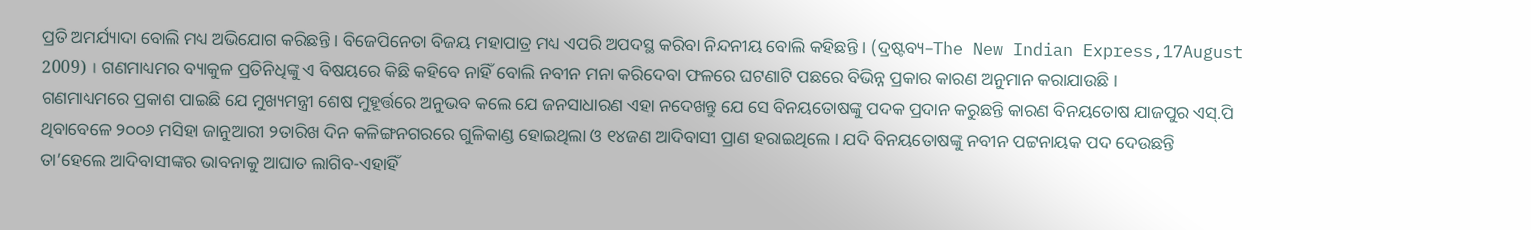ପ୍ରତି ଅମର୍ଯ୍ୟାଦା ବୋଲି ମଧ୍ୟ ଅଭିଯୋଗ କରିଛନ୍ତି । ବିଜେପିନେତା ବିଜୟ ମହାପାତ୍ର ମଧ୍ୟ ଏପରି ଅପଦସ୍ଥ କରିବା ନିନ୍ଦନୀୟ ବୋଲି କହିଛନ୍ତି । (ଦ୍ରଷ୍ଟବ୍ୟ–The New Indian Express,17August 2009) । ଗଣମାଧ୍ୟମର ବ୍ୟାକୁଳ ପ୍ରତିନିଧିଙ୍କୁ ଏ ବିଷୟରେ କିଛି କହିବେ ନାହିଁ ବୋଲି ନବୀନ ମନା କରିଦେବା ଫଳରେ ଘଟଣାଟି ପଛରେ ବିଭିନ୍ନ ପ୍ରକାର କାରଣ ଅନୁମାନ କରାଯାଉଛି ।
ଗଣମାଧ୍ୟମରେ ପ୍ରକାଶ ପାଇଛି ଯେ ମୁଖ୍ୟମନ୍ତ୍ରୀ ଶେଷ ମୁହୂର୍ତ୍ତରେ ଅନୁଭବ କଲେ ଯେ ଜନସାଧାରଣ ଏହା ନଦେଖନ୍ତୁ ଯେ ସେ ବିନୟତୋଷଙ୍କୁ ପଦକ ପ୍ରଦାନ କରୁଛନ୍ତି କାରଣ ବିନୟତୋଷ ଯାଜପୁର ଏସ୍.ପି ଥିବାବେଳେ ୨୦୦୬ ମସିହା ଜାନୁଆରୀ ୨ତାରିଖ ଦିନ କଳିଙ୍ଗନଗରରେ ଗୁଳିକାଣ୍ଡ ହୋଇଥିଲା ଓ ୧୪ଜଣ ଆଦିବାସୀ ପ୍ରାଣ ହରାଇଥିଲେ । ଯଦି ବିନୟତୋଷଙ୍କୁ ନବୀନ ପଟ୍ଟନାୟକ ପଦ ଦେଉଛନ୍ତି ତା’ହେଲେ ଆଦିବାସୀଙ୍କର ଭାବନାକୁ ଆଘାତ ଲାଗିବ-ଏହାହିଁ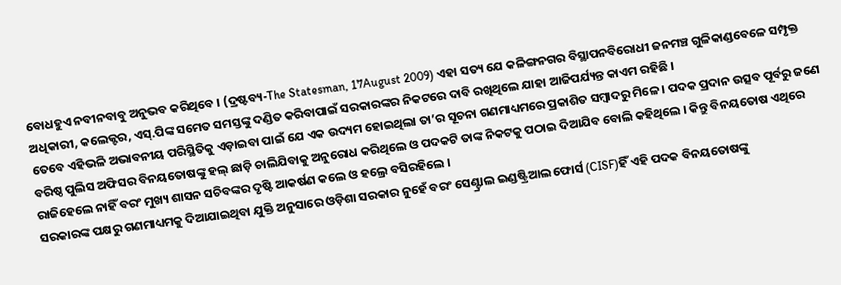ବୋଧହୁଏ ନବୀନବାବୁ ଅନୁଭବ କରିଥିବେ । (ଦ୍ରଷ୍ଟବ୍ୟ-The Statesman, 17August 2009) ଏହା ସତ୍ୟ ଯେ କଳିଙ୍ଗନଗର ବିସ୍ଥାପନବିରୋଧୀ ଜନମଞ୍ଚ ଗୁଳିକାଣ୍ଡବେଳେ ସମ୍ପୃକ୍ତ ଅଧିକାରୀ, କଲେକ୍ଟର, ଏସ୍.ପିଙ୍କ ସମେତ ସମସ୍ତଙ୍କୁ ଦଣ୍ଡିତ କରିବାପାଇଁ ସରକାରଙ୍କର ନିକଟରେ ଦାବି ରଖିଥିଲେ ଯାହା ଆଜିପର୍ଯ୍ୟନ୍ତ କାଏମ ରହିଛି ।
ତେବେ ଏହିଭଳି ଅଭାବନୀୟ ପରିସ୍ଥିତିକୁ ଏଡ଼ାଇବା ପାଇଁ ଯେ ଏକ ଉଦ୍ୟମ ହୋଇଥିଲା ତା’ର ସୂଚନା ଗଣମାଧ୍ୟମରେ ପ୍ରକାଶିତ ସମ୍ବାଦରୁ ମିଳେ । ପଦକ ପ୍ରଦାନ ଉତ୍ସବ ପୂର୍ବରୁ ଜଣେ ବରିଷ୍ଠ ପୁଲିସ ଅଫିସର ବିନୟତୋଷଙ୍କୁ ହଲ୍ ଛାଡ଼ି ଚାଲିଯିବାକୁ ଅନୁରୋଧ କରିଥିଲେ ଓ ପଦକଟି ତାଙ୍କ ନିକଟକୁ ପଠାଇ ଦିଆଯିବ ବୋଲି କହିଥିଲେ । କିନ୍ତୁ ବିନୟତୋଷ ଏଥିରେ ରାଜିହେଲେ ନାହିଁ ବରଂ ମୁଖ୍ୟ ଶାସନ ସଚିବଙ୍କର ଦୃଷ୍ଟି ଆକର୍ଷଣ କଲେ ଓ ହଲ୍ରେ ବସିରହିଲେ ।
ସରକାରଙ୍କ ପକ୍ଷରୁ ଗଣମାଧ୍ୟମକୁ ଦିଆଯାଇଥିବା ଯୁକ୍ତି ଅନୁସାରେ ଓଡ଼ିଶା ସରକାର ନୁହେଁ ବରଂ ସେଣ୍ଟ୍ରାଲ ଇଣ୍ଡଷ୍ଟ୍ରିଆଲ ଫୋର୍ସ (CISF)ହିଁ ଏହି ପଦକ ବିନୟତୋଷଙ୍କୁ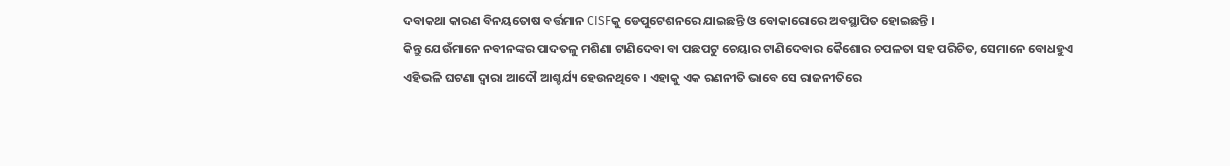ଦବାକଥା କାରଣ ବିନୟତୋଷ ବର୍ତ୍ତମାନ CISFକୁ ଡେପୁଟେଶନରେ ଯାଇଛନ୍ତି ଓ ବୋକାରୋରେ ଅବସ୍ଥାପିତ ହୋଇଛନ୍ତି ।
କିନ୍ତୁ ଯେଉଁମାନେ ନବୀନଙ୍କର ପାଦତଳୁ ମଶିଣା ଟାଣିଦେବା ବା ପଛପଟୁ ଚେୟାର ଟାଣିଦେବାର କୈଶୋର ଚପଳତା ସହ ପରିଚିତ, ସେମାନେ ବୋଧହୁଏ ଏହିଭଳି ଘଟଣା ଦ୍ୱାରା ଆଦୌ ଆଶ୍ଚର୍ଯ୍ୟ ହେଉନଥିବେ । ଏହାକୁ ଏକ ରଣନୀତି ଭାବେ ସେ ରାଜନୀତିରେ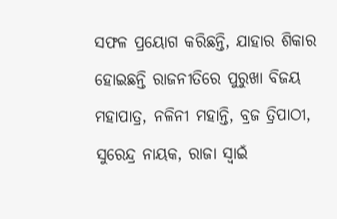ସଫଳ ପ୍ରୟୋଗ କରିଛନ୍ତି, ଯାହାର ଶିକାର ହୋଇଛନ୍ତି ରାଜନୀତିରେ ପୁରୁଖା ବିଜୟ ମହାପାତ୍ର, ନଳିନୀ ମହାନ୍ତି, ବ୍ରଜ ତ୍ରିପାଠୀ, ସୁରେନ୍ଦ୍ର ନାୟକ, ରାଜା ସ୍ୱାଇଁ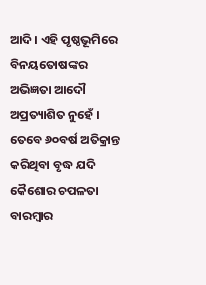ଆଦି । ଏହି ପୃଷ୍ଠଭୂମିରେ ବିନୟତୋଷଙ୍କର ଅଭିଜ୍ଞତା ଆଦୌ ଅପ୍ରତ୍ୟାଶିତ ନୁହେଁ । ତେବେ ୬୦ବର୍ଷ ଅତିକ୍ରାନ୍ତ କରିଥିବା ବୃଦ୍ଧ ଯଦି କୈଶୋର ଚପଳତା ବାରମ୍ବାର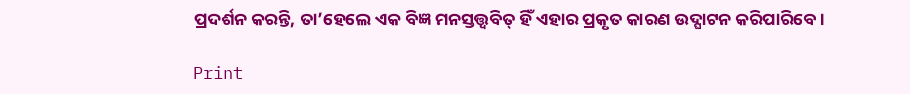ପ୍ରଦର୍ଶନ କରନ୍ତି, ତା’ହେଲେ ଏକ ବିଜ୍ଞ ମନସ୍ତତ୍ତ୍ୱବିତ୍ ହିଁ ଏହାର ପ୍ରକୃତ କାରଣ ଉଦ୍ଘାଟନ କରିପାରିବେ ।

Print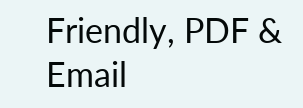Friendly, PDF & Email